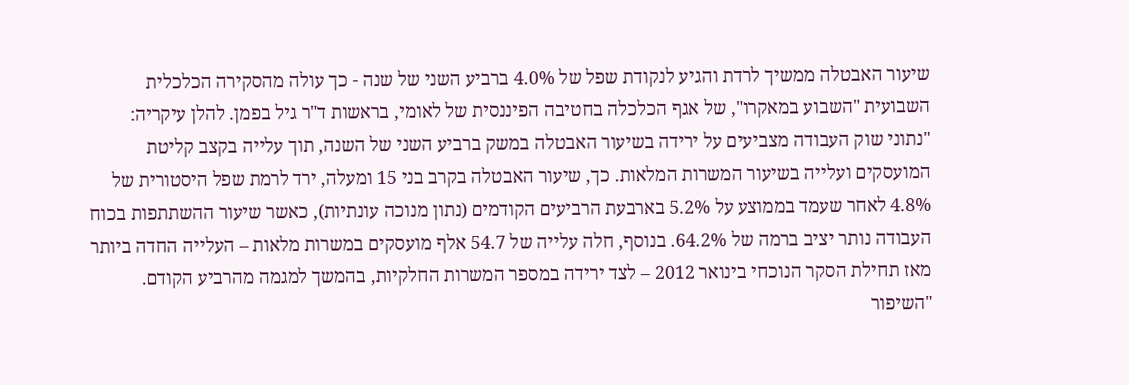שיעור האבטלה ממשיך לרדת והגיע לנקודת שפל של 4.0% ברביע השני של שנה - כך עולה מהסקירה הכלכלית השבועית "השבוע במאקרו", של אגף הכלכלה בחטיבה הפיננסית של לאומי, בראשות ד"ר גיל בפמן. להלן עיקריה:
"נתוני שוק העבודה מצביעים על ירידה בשיעור האבטלה במשק ברביע השני של השנה, תוך עלייה בקצב קליטת המועסקים ועלייה בשיעור המשרות המלאות. כך, שיעור האבטלה בקרב בני 15 ומעלה, ירד לרמת שפל היסטורית של 4.8% לאחר שעמד בממוצע על 5.2% בארבעת הרביעים הקודמים (נתון מנוכה עונתיות), כאשר שיעור ההשתתפות בכוח העבודה נותר יציב ברמה של 64.2%. בנוסף, חלה עלייה של 54.7 אלף מועסקים במשרות מלאות – העלייה החדה ביותר מאז תחילת הסקר הנוכחי בינואר 2012 – לצד ירידה במספר המשרות החלקיות, בהמשך למגמה מהרביע הקודם.
"השיפור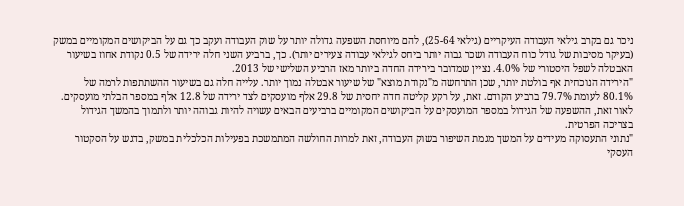ניכר גם בקרב גילאי העבודה העיקריים (גילאי 25-64), להם מיוחסת השפעה גדולה יותר על שוק העבודה ועקב כך גם על הביקושים המקומיים במשק (בעיקר מסיבות של גודל כוח העבודה ושכר גבוה יותר ביחס לגילאי עבודה צעירים יותר). כך, ברביע השני חלה ירידה של 0.5 נקודת אחוז בשיעור האבטלה לשפל היסטורי של 4.0%. נציין שמדובר בירידה החדה ביותר מאז הרביע השלישי של 2013.
"הירידה הנוכחית אף בולטת יותר, שכן התרחשה מ"נקודת מוצא" של שיעור אבטלה נמוך יותר. עלייה חלה גם בשיעור ההשתתפות לרמה של 80.1% לעומת 79.7% ברביע הקודם. זאת, על רקע קליטה חדה יחסית של 29.8 אלף מועסקים לצד ירידה של 12.8 אלף במספר הבלתי מועסקים. לאור זאת, ההשפעה של הגידול במספר המועסקים על הביקושים המקומיים ברביעים הבאים עשויה להיות גבוהה יותר ולתמוך בהמשך הגידול בצריכה הפרטית.
"נתוני התעסוקה מעידים על המשך מגמת השיפור בשוק העבודה, זאת למרות החולשה המתמשכת בפעילות הכלכלית במשק, בדגש על הסקטור העסקי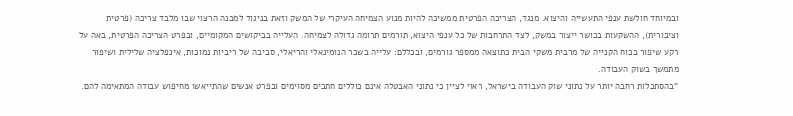ובמיוחד חולשת ענפי התעשייה והיצוא. מנגד, הצריכה הפרטית ממשיכה להיות מנוע הצמיחה העיקרי של המשק וזאת בניגוד למבנה הרצוי שבו מלבד צריכה (פרטית וציבורית), ההשקעות בכושר ייצור במשק, לצד התרחבות של כל ענפי היצוא, תורמים תרומה גדולה לצמיחה. העלייה בביקושים המקומיים, ובפרט הצריכה הפרטית, באה על רקע שיפור בכוח הקנייה של מרבית משקי הבית כתוצאה ממספר גורמים, ובכללם: עלייה בשכר הנומינאלי והריאלי, סביבה של ריביות נמוכות, אינפלציה שלילית ושיפור מתמשך בשוק העבודה.
"בהסתכלות רחבה יותר על נתוני שוק העבודה בישראל, ראוי לציין כי נתוני האבטלה אינם כוללים חתכים מסוימים ובפרט אנשים שהתייאשו מחיפוש עבודה המתאימה להם.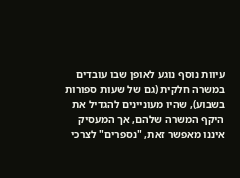עיוות נוסף נוגע לאופן שבו עובדים במשרה חלקית (גם של שעות ספורות בשבוע), שהיו מעוניינים להגדיל את היקף המשרה שלהם, אך המעסיק איננו מאפשר זאת, "נספרים" לצרכי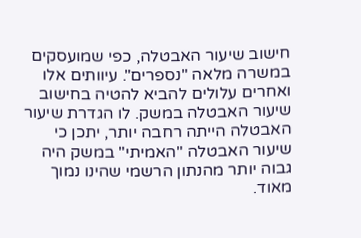חישוב שיעור האבטלה, כפי שמועסקים במשרה מלאה "נספרים". עיוותים אלו ואחרים עלולים להביא להטיה בחישוב שיעור האבטלה במשק. לו הגדרת שיעור האבטלה הייתה רחבה יותר, יתכן כי שיעור האבטלה "האמיתי" במשק היה גבוה יותר מהנתון הרשמי שהינו נמוך מאוד.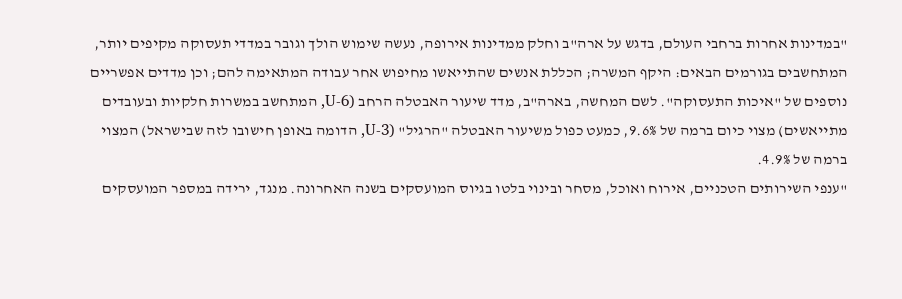"במדינות אחרות ברחבי העולם, בדגש על ארה"ב וחלק ממדינות אירופה, נעשה שימוש הולך וגובר במדדי תעסוקה מקיפים יותר, המתחשבים בגורמים הבאים: היקף המשרה; הכללת אנשים שהתייאשו מחיפוש אחר עבודה המתאימה להם; וכן מדדים אפשריים נוספים של "איכות התעסוקה". לשם המחשה, בארה"ב, מדד שיעור האבטלה הרחב (U-6, המתחשב במשרות חלקיות ובעובדים מתייאשים) מצוי כיום ברמה של 9.6%, כמעט כפול משיעור האבטלה "הרגיל" (U-3, הדומה באופן חישובו לזה שבישראל) המצוי ברמה של 4.9%.
"ענפי השירותים הטכניים, אירוח ואוכל, מסחר ובינוי בלטו בגיוס המועסקים בשנה האחרונה. מנגד, ירידה במספר המועסקים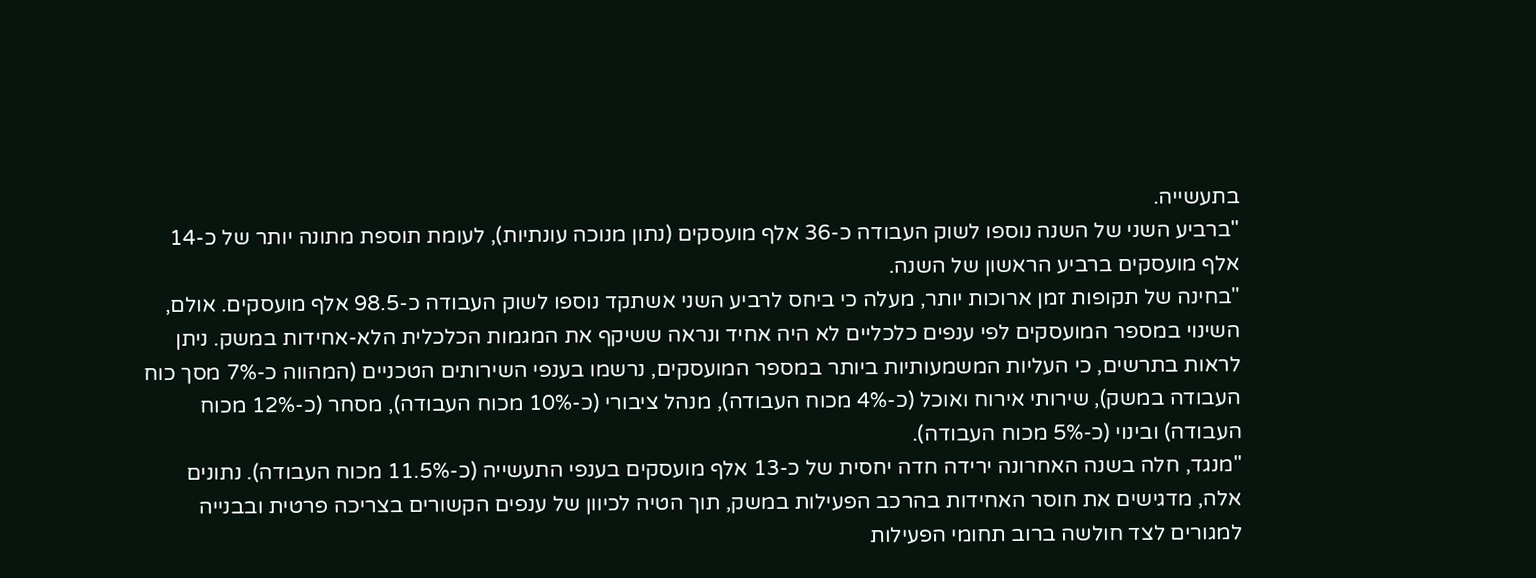בתעשייה.
"ברביע השני של השנה נוספו לשוק העבודה כ-36 אלף מועסקים (נתון מנוכה עונתיות), לעומת תוספת מתונה יותר של כ-14 אלף מועסקים ברביע הראשון של השנה.
"בחינה של תקופות זמן ארוכות יותר, מעלה כי ביחס לרביע השני אשתקד נוספו לשוק העבודה כ-98.5 אלף מועסקים. אולם, השינוי במספר המועסקים לפי ענפים כלכליים לא היה אחיד ונראה ששיקף את המגמות הכלכלית הלא-אחידות במשק. ניתן לראות בתרשים, כי העליות המשמעותיות ביותר במספר המועסקים, נרשמו בענפי השירותים הטכניים (המהווה כ-7% מסך כוח העבודה במשק), שירותי אירוח ואוכל (כ-4% מכוח העבודה), מנהל ציבורי (כ-10% מכוח העבודה), מסחר (כ-12% מכוח העבודה) ובינוי (כ-5% מכוח העבודה).
"מנגד, חלה בשנה האחרונה ירידה חדה יחסית של כ-13 אלף מועסקים בענפי התעשייה (כ-11.5% מכוח העבודה). נתונים אלה, מדגישים את חוסר האחידות בהרכב הפעילות במשק, תוך הטיה לכיוון של ענפים הקשורים בצריכה פרטית ובבנייה למגורים לצד חולשה ברוב תחומי הפעילות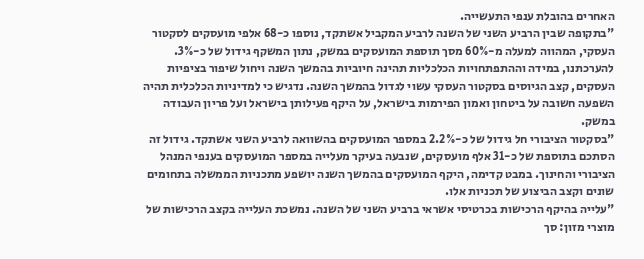האחרים בהובלת ענפי התעשייה.
"בתקופה שבין הרביע השני של השנה לרביע המקביל אשתקד, נוספו כ-68 אלפי מועסקים לסקטור העסקי, המהווה למעלה מ-60% מסך תוספת המועסקים במשק, נתון המשקף גידול של כ-3%. להערכתנו, במידה וההתפתחויות הכלכליות תהינה חיוביות בהמשך השנה ויחול שיפור בציפיות העסקים, קצב הגיוסים בסקטור העסקי עשוי לגדול בהמשך השנה. נדגיש כי למדיניות הכלכלית תהיה השפעה חשובה על ביטחון ואמון הפירמות בישראל, על היקף פעילותן בישראל ועל פריון העבודה במשק.
"בסקטור הציבורי חל גידול של כ-2.2% במספר המועסקים בהשוואה לרביע השני אשתקד. גידול זה הסתכם בתוספת של כ-31 אלף מועסקים, שנבעה בעיקר מעלייה במספר המועסקים בענפי המנהל הציבורי והחינוך. במבט קדימה, היקף המועסקים בהמשך השנה יושפע מתכניות הממשלה בתחומים שונים וקצב הביצוע של תכניות אלו.
"עלייה בהיקף הרכישות בכרטיסי אשראי ברביע השני של השנה. נמשכת העלייה בקצב הרכישות של מוצרי מזון: סך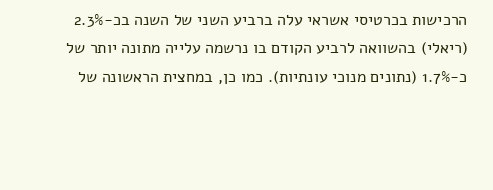הרכישות בכרטיסי אשראי עלה ברביע השני של השנה בכ-2.3% (ריאלי) בהשוואה לרביע הקודם בו נרשמה עלייה מתונה יותר של כ-1.7% (נתונים מנוכי עונתיות). כמו כן, במחצית הראשונה של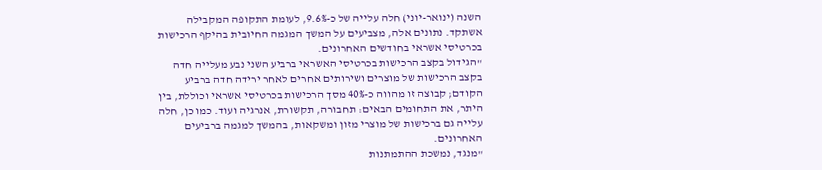השנה (ינואר-יוני) חלה עלייה של כ-9.6%, לעומת התקופה המקבילה אשתקד. נתונים אלה, מצביעים על המשך המגמה החיובית בהיקף הרכישות בכרטיסי אשראי בחודשים האחרונים.
"הגידול בקצב הרכישות בכרטיסי האשראי ברביע השני נבע מעלייה חדה בקצב הרכישות של מוצרים ושירותים אחרים לאחר ירידה חדה ברביע הקודם; קבוצה זו מהווה כ-40% מסך הרכישות בכרטיסי אשראי וכוללת, בין היתר, את התחומים הבאים: תחבורה, תקשורת, אנרגיה ועוד. כמו כן, חלה עלייה גם ברכישות של מוצרי מזון ומשקאות, בהמשך למגמה ברביעים האחרונים.
"מנגד, נמשכת ההתמתנות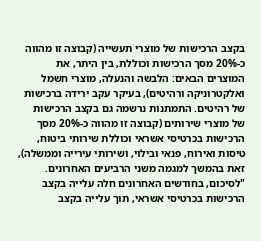בקצב הרכישות של מוצרי תעשייה (קבוצה זו מהווה כ-20% מסך הרכישות וכוללת, בין היתר, את המוצרים הבאים: הלבשה והנעלה, מוצרי חשמל ואלקטרוניקה ורהיטים), בעיקר עקב ירידה ברכישות של רהיטים. התמתנות נרשמה גם בקצב הרכישות של מוצרי שירותים (קבוצה זו מהווה כ-20% מסך הרכישות בכרטיסי אשראי וכוללת שירותי ביטוח, טיסות ואירוח, פנאי ובילוי, ושירותי עירייה וממשלה), זאת בהמשך למגמה משני הרביעים האחרונים.
"לסיכום, בחודשים האחרונים חלה עלייה בקצב הרכישות בכרטיסי אשראי, תוך עלייה בקצב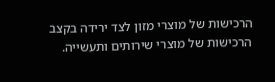הרכישות של מוצרי מזון לצד ירידה בקצב הרכישות של מוצרי שירותים ותעשייה.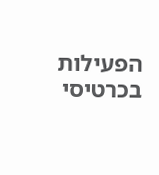הפעילות בכרטיסי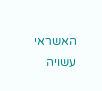האשראי עשויה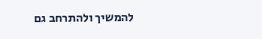להמשיך ולהתרחב גם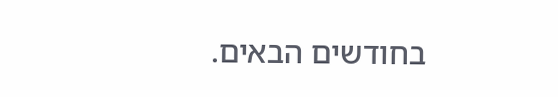בחודשים הבאים.